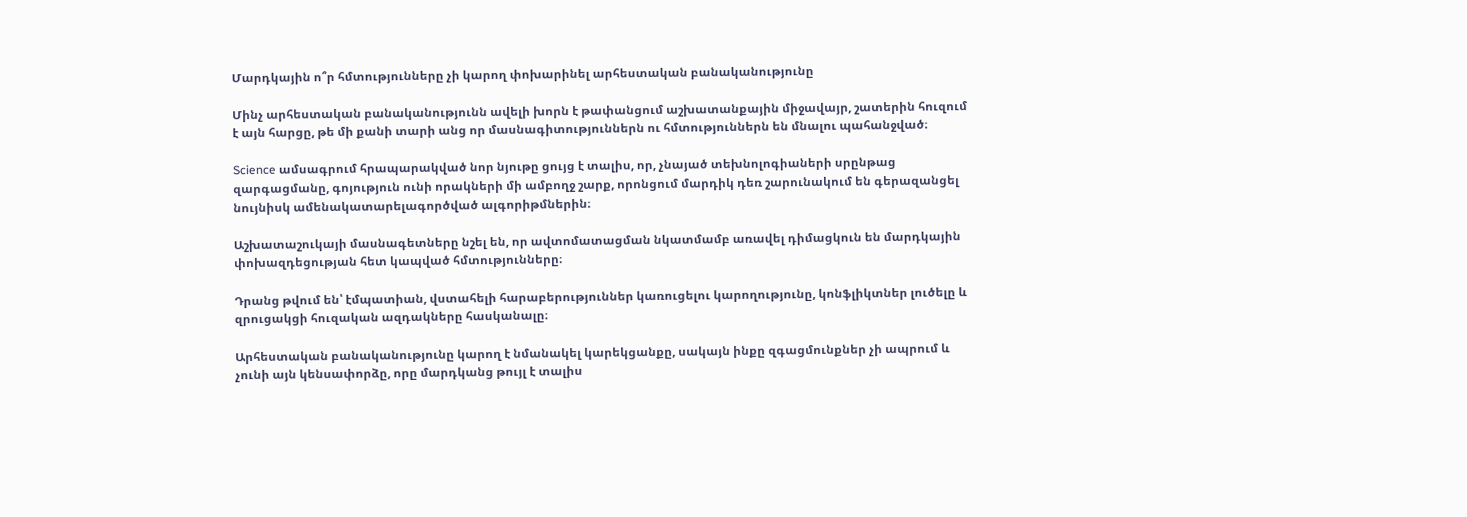Մարդկային ո՞ր հմտությունները չի կարող փոխարինել արհեստական բանականությունը

Մինչ արհեստական բանականությունն ավելի խորն է թափանցում աշխատանքային միջավայր, շատերին հուզում է այն հարցը, թե մի քանի տարի անց որ մասնագիտություններն ու հմտություններն են մնալու պահանջված։

Science ամսագրում հրապարակված նոր նյութը ցույց է տալիս, որ, չնայած տեխնոլոգիաների սրընթաց զարգացմանը, գոյություն ունի որակների մի ամբողջ շարք, որոնցում մարդիկ դեռ շարունակում են գերազանցել նույնիսկ ամենակատարելագործված ալգորիթմներին։

Աշխատաշուկայի մասնագետները նշել են, որ ավտոմատացման նկատմամբ առավել դիմացկուն են մարդկային փոխազդեցության հետ կապված հմտությունները։

Դրանց թվում են՝ էմպատիան, վստահելի հարաբերություններ կառուցելու կարողությունը, կոնֆլիկտներ լուծելը և զրուցակցի հուզական ազդակները հասկանալը։

Արհեստական բանականությունը կարող է նմանակել կարեկցանքը, սակայն ինքը զգացմունքներ չի ապրում և չունի այն կենսափորձը, որը մարդկանց թույլ է տալիս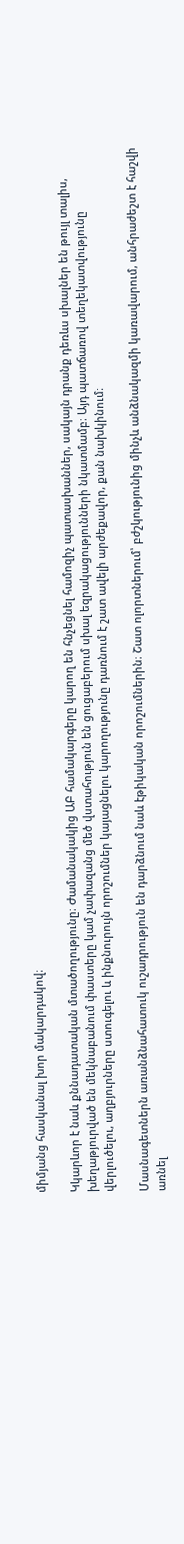միմյանց հասկանալ խոր մակարդակով։

Կկարևոր է նաև քննադատական մտածողությունը։ Ժամանակակից ԱԲ համակարգերը կարող են հնչեցնել համոզիչ պատասխաններ, սակայն դրանք դեռևս սխալներ են թույլ տալիս, խեղաթյուրված են մեկնաբանում փաստերը կամ չափազանց մեծ վստահություն են ցուցաբերում սխալ եզրակացությունների նկատմամբ։ Այդ պատճառով տեղեկատվությունը վերլուծելու, աղբյուրները ստուգելու և ինքնուրույն որոշումներ կայացնելու կարողությունը դառնում է շատ ավելի արժեքավոր, քան նախկինում։

Մասնագետներն առանձնահատուկ ուշադրություն են դարձնում նաև էթիկական որոշումներին։ Շատ ոլորտներում՝ բժշկությունից մինչև անձնակազմի կառավարում, անհրաժեշտ է հաշվի առնել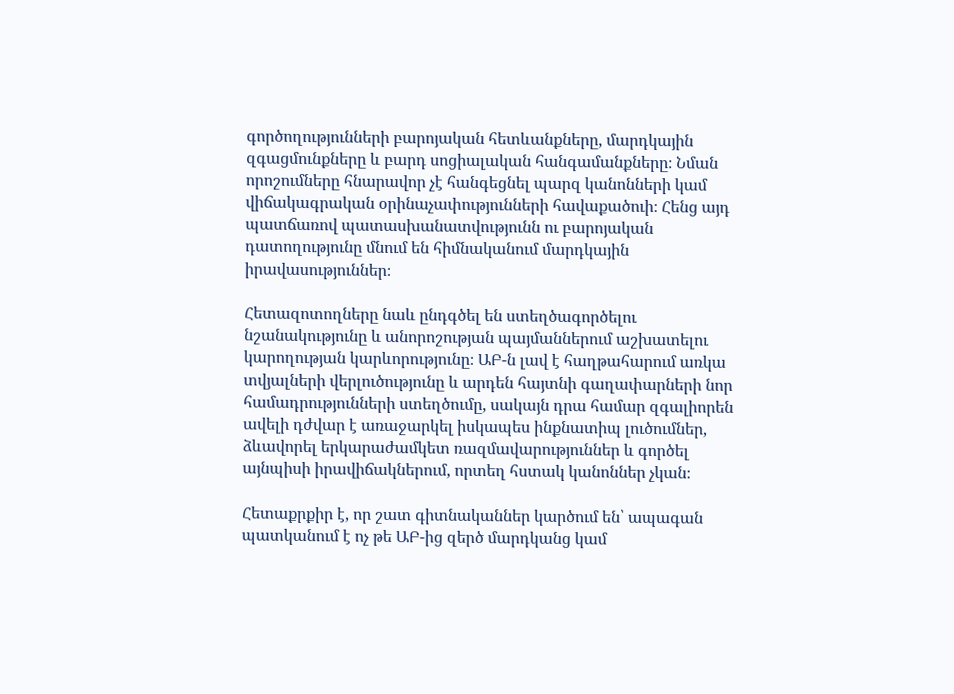գործողությունների բարոյական հետևանքները, մարդկային զգացմունքները և բարդ սոցիալական հանգամանքները։ Նման որոշումները հնարավոր չէ հանգեցնել պարզ կանոնների կամ վիճակագրական օրինաչափությունների հավաքածուի։ Հենց այդ պատճառով պատասխանատվությունն ու բարոյական դատողությունը մնում են հիմնականում մարդկային իրավասություններ։

Հետազոտողները նաև ընդգծել են ստեղծագործելու նշանակությունը և անորոշության պայմաններում աշխատելու կարողության կարևորությունը։ ԱԲ-ն լավ է հաղթահարում առկա տվյալների վերլուծությունը և արդեն հայտնի գաղափարների նոր համադրությունների ստեղծումը, սակայն դրա համար զգալիորեն ավելի դժվար է առաջարկել իսկապես ինքնատիպ լուծումներ, ձևավորել երկարաժամկետ ռազմավարություններ և գործել այնպիսի իրավիճակներում, որտեղ հստակ կանոններ չկան։

Հետաքրքիր է, որ շատ գիտնականներ կարծում են՝ ապագան պատկանում է ոչ թե ԱԲ-ից զերծ մարդկանց կամ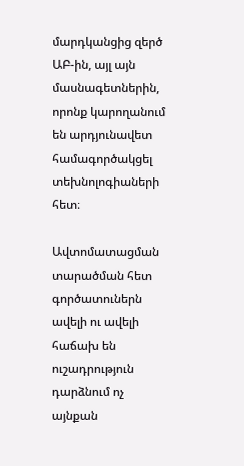մարդկանցից զերծ ԱԲ-ին, այլ այն մասնագետներին, որոնք կարողանում են արդյունավետ համագործակցել տեխնոլոգիաների հետ։

Ավտոմատացման տարածման հետ գործատուներն ավելի ու ավելի հաճախ են ուշադրություն դարձնում ոչ այնքան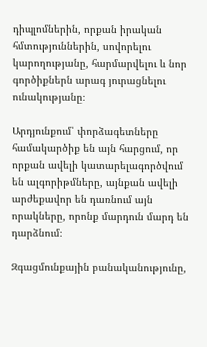դիպլոմներին, որքան իրական հմտություններին, սովորելու կարողությանը, հարմարվելու և նոր գործիքներն արագ յուրացնելու ունակությանը։

Արդյունքում՝ փորձագետները համակարծիք են այն հարցում, որ որքան ավելի կատարելագործվում են ալգորիթմները, այնքան ավելի արժեքավոր են դառնում այն որակները, որոնք մարդուն մարդ են դարձնում։

Զգացմունքային բանականությունը,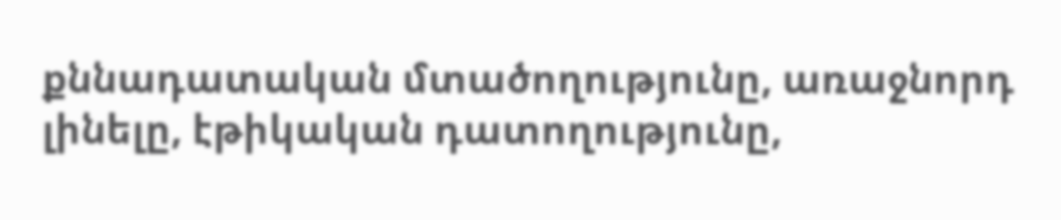քննադատական մտածողությունը, առաջնորդ լինելը, էթիկական դատողությունը,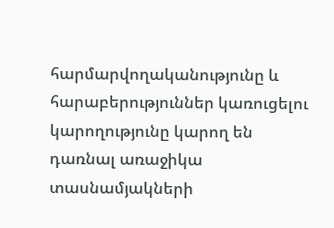հարմարվողականությունը և հարաբերություններ կառուցելու կարողությունը կարող են դառնալ առաջիկա տասնամյակների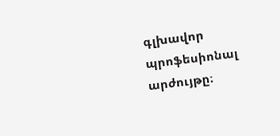գլխավոր պրոֆեսիոնալ արժույթը։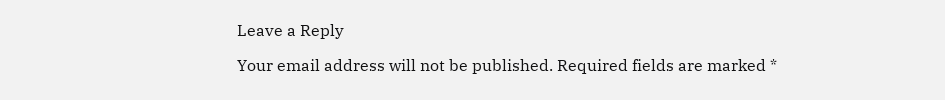Leave a Reply

Your email address will not be published. Required fields are marked *